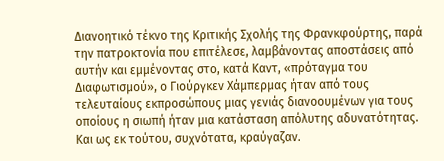Διανοητικό τέκνο της Κριτικής Σχολής της Φρανκφούρτης, παρά την πατροκτονία που επιτέλεσε, λαμβάνοντας αποστάσεις από αυτήν και εμμένοντας στο, κατά Καντ, «πρόταγμα του Διαφωτισμού», ο Γιούργκεν Χάμπερμας ήταν από τους τελευταίους εκπροσώπους μιας γενιάς διανοουμένων για τους οποίους η σιωπή ήταν μια κατάσταση απόλυτης αδυνατότητας. Και ως εκ τούτου, συχνότατα, κραύγαζαν.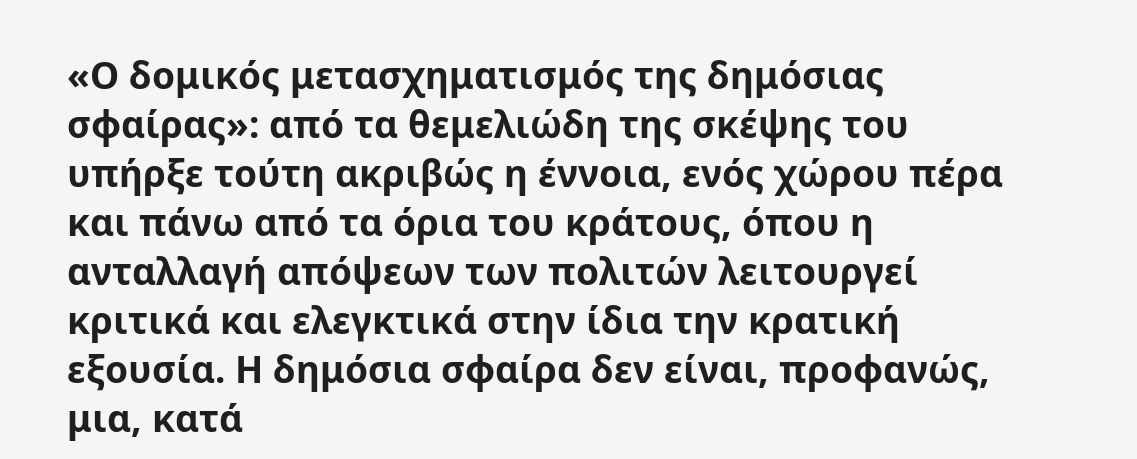«Ο δομικός μετασχηματισμός της δημόσιας σφαίρας»: από τα θεμελιώδη της σκέψης του υπήρξε τούτη ακριβώς η έννοια, ενός χώρου πέρα και πάνω από τα όρια του κράτους, όπου η ανταλλαγή απόψεων των πολιτών λειτουργεί κριτικά και ελεγκτικά στην ίδια την κρατική εξουσία. Η δημόσια σφαίρα δεν είναι, προφανώς, μια, κατά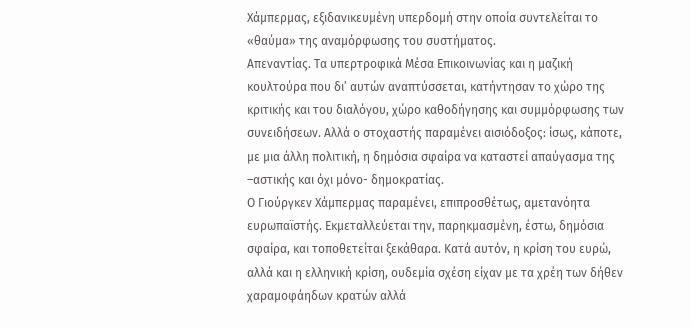Χάμπερμας, εξιδανικευμένη υπερδομή στην οποία συντελείται το «θαύμα» της αναμόρφωσης του συστήματος.
Απεναντίας. Τα υπερτροφικά Μέσα Επικοινωνίας και η μαζική κουλτούρα που δι’ αυτών αναπτύσσεται, κατήντησαν το χώρο της κριτικής και του διαλόγου, χώρο καθοδήγησης και συμμόρφωσης των συνειδήσεων. Αλλά ο στοχαστής παραμένει αισιόδοξος: ίσως, κάποτε, με μια άλλη πολιτική, η δημόσια σφαίρα να καταστεί απαύγασμα της –αστικής και όχι μόνο- δημοκρατίας.
Ο Γιούργκεν Χάμπερμας παραμένει, επιπροσθέτως, αμετανόητα ευρωπαϊστής. Εκμεταλλεύεται την, παρηκμασμένη, έστω, δημόσια σφαίρα, και τοποθετείται ξεκάθαρα. Κατά αυτόν, η κρίση του ευρώ, αλλά και η ελληνική κρίση, ουδεμία σχέση είχαν με τα χρέη των δήθεν χαραμοφάηδων κρατών αλλά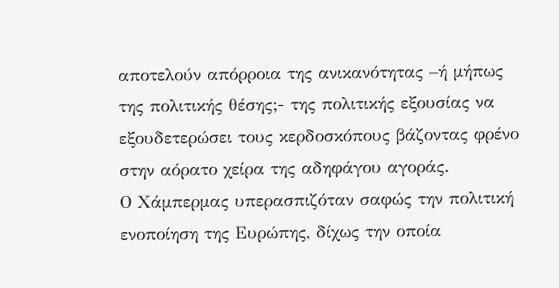αποτελούν απόρροια της ανικανότητας –ή μήπως της πολιτικής θέσης;- της πολιτικής εξουσίας να εξουδετερώσει τους κερδοσκόπους βάζοντας φρένο στην αόρατο χείρα της αδηφάγου αγοράς.
Ο Χάμπερμας υπερασπιζόταν σαφώς την πολιτική ενοποίηση της Ευρώπης, δίχως την οποία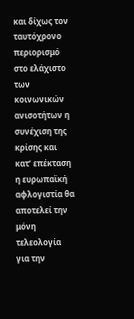και δίχως τον ταυτόχρονο περιορισμό στο ελάχιστο των κοινωνικών ανισοτήτων η συνέχιση της κρίσης και κατ’ επέκταση η ευρωπαϊκή αφλογιστία θα αποτελεί την μόνη τελεολογία για την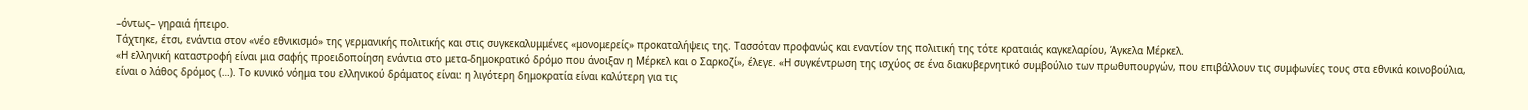–όντως– γηραιά ήπειρο.
Τάχτηκε, έτσι, ενάντια στον «νέο εθνικισμό» της γερμανικής πολιτικής και στις συγκεκαλυμμένες «μονομερείς» προκαταλήψεις της. Τασσόταν προφανώς και εναντίον της πολιτική της τότε κραταιάς καγκελαρίου, Άγκελα Μέρκελ.
«Η ελληνική καταστροφή είναι μια σαφής προειδοποίηση ενάντια στο μετα-δημοκρατικό δρόμο που άνοιξαν η Μέρκελ και ο Σαρκοζί», έλεγε. «Η συγκέντρωση της ισχύος σε ένα διακυβερνητικό συμβούλιο των πρωθυπουργών, που επιβάλλουν τις συμφωνίες τους στα εθνικά κοινοβούλια, είναι ο λάθος δρόμος (…). Το κυνικό νόημα του ελληνικού δράματος είναι: η λιγότερη δημοκρατία είναι καλύτερη για τις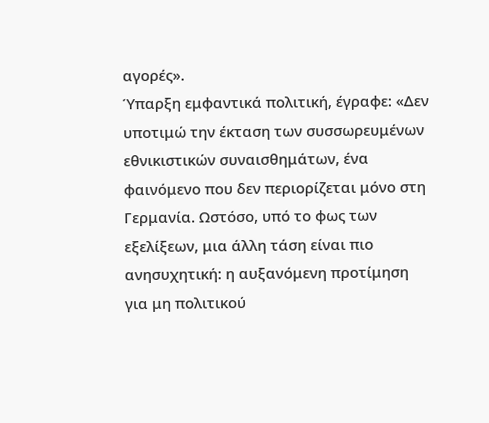αγορές».
Ύπαρξη εμφαντικά πολιτική, έγραφε: «Δεν υποτιμώ την έκταση των συσσωρευμένων εθνικιστικών συναισθημάτων, ένα φαινόμενο που δεν περιορίζεται μόνο στη Γερμανία. Ωστόσο, υπό το φως των εξελίξεων, μια άλλη τάση είναι πιο ανησυχητική: η αυξανόμενη προτίμηση για μη πολιτικού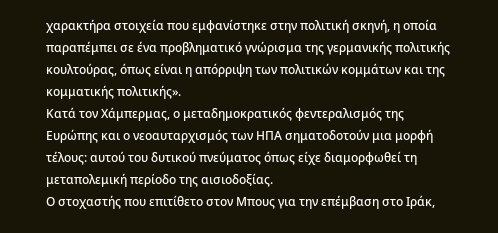χαρακτήρα στοιχεία που εμφανίστηκε στην πολιτική σκηνή, η οποία παραπέμπει σε ένα προβληματικό γνώρισμα της γερμανικής πολιτικής κουλτούρας, όπως είναι η απόρριψη των πολιτικών κομμάτων και της κομματικής πολιτικής».
Κατά τον Χάμπερμας, ο μεταδημοκρατικός φεντεραλισμός της Ευρώπης και ο νεοαυταρχισμός των ΗΠΑ σηματοδοτούν μια μορφή τέλους: αυτού του δυτικού πνεύματος όπως είχε διαμορφωθεί τη μεταπολεμική περίοδο της αισιοδοξίας.
Ο στοχαστής που επιτίθετο στον Μπους για την επέμβαση στο Ιράκ,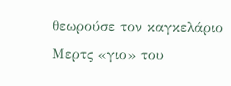θεωρούσε τον καγκελάριο Μερτς «γιο» του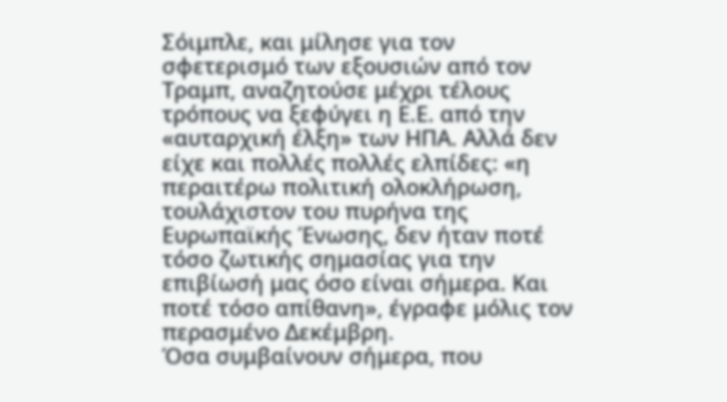Σόιμπλε, και μίλησε για τον σφετερισμό των εξουσιών από τον Τραμπ, αναζητούσε μέχρι τέλους τρόπους να ξεφύγει η Ε.Ε. από την «αυταρχική έλξη» των ΗΠΑ. Αλλά δεν είχε και πολλές πολλές ελπίδες: «η περαιτέρω πολιτική ολοκλήρωση, τουλάχιστον του πυρήνα της Ευρωπαϊκής Ένωσης, δεν ήταν ποτέ τόσο ζωτικής σημασίας για την επιβίωσή μας όσο είναι σήμερα. Και ποτέ τόσο απίθανη», έγραφε μόλις τον περασμένο Δεκέμβρη.
Όσα συμβαίνουν σήμερα, που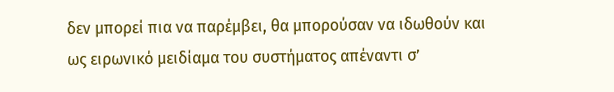δεν μπορεί πια να παρέμβει, θα μπορούσαν να ιδωθούν και ως ειρωνικό μειδίαμα του συστήματος απέναντι σ’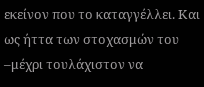εκείνον που το καταγγέλλει. Και ως ήττα των στοχασμών του –μέχρι τουλάχιστον να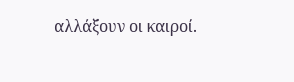αλλάξουν οι καιροί.